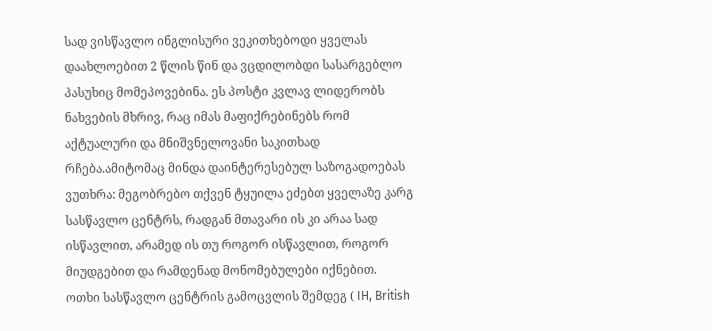სად ვისწავლო ინგლისური ვეკითხებოდი ყველას დაახლოებით 2 წლის წინ და ვცდილობდი სასარგებლო პასუხიც მომეპოვებინა. ეს პოსტი კვლავ ლიდერობს ნახვების მხრივ, რაც იმას მაფიქრებინებს რომ აქტუალური და მნიშვნელოვანი საკითხად რჩება.ამიტომაც მინდა დაინტერესებულ საზოგადოებას ვუთხრა: მეგობრებო თქვენ ტყუილა ეძებთ ყველაზე კარგ სასწავლო ცენტრს, რადგან მთავარი ის კი არაა სად ისწავლით, არამედ ის თუ როგორ ისწავლით, როგორ მიუდგებით და რამდენად მონომებულები იქნებით.
ოთხი სასწავლო ცენტრის გამოცვლის შემდეგ ( IH, British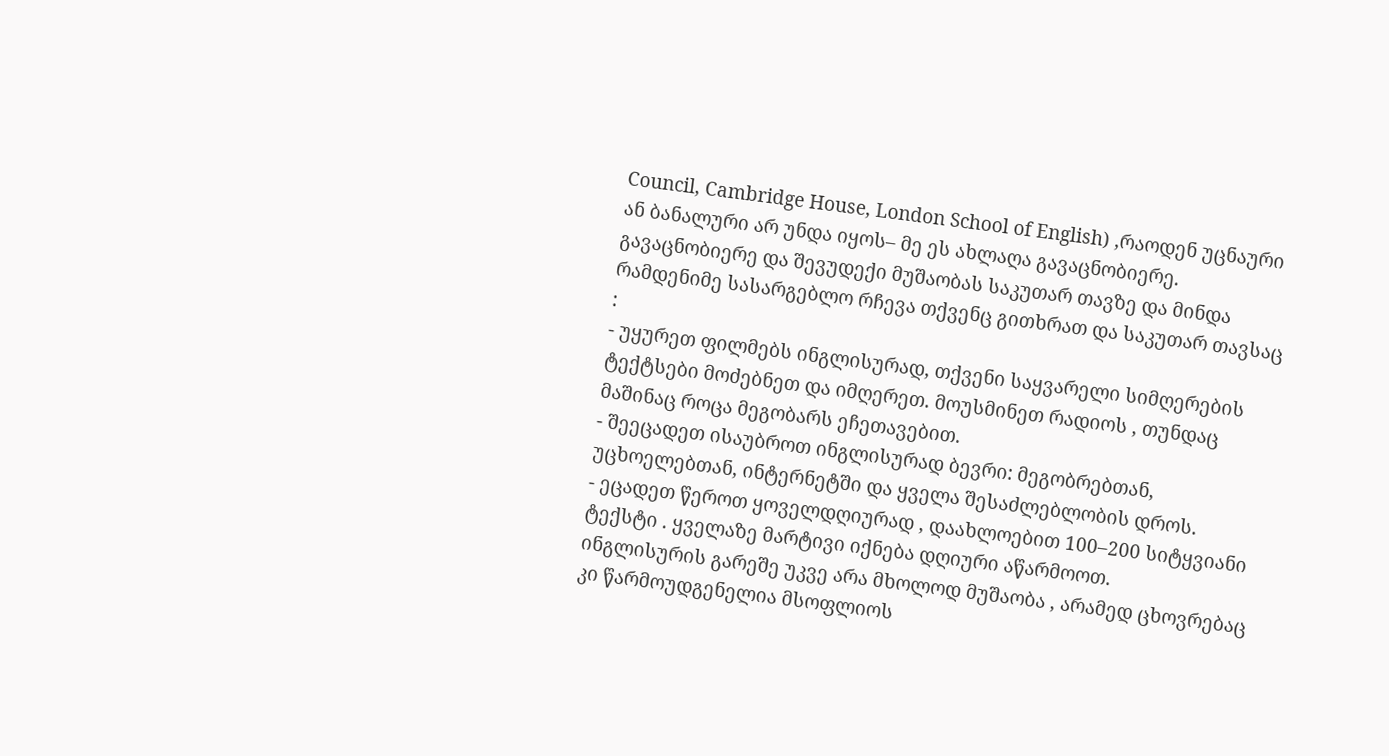Council, Cambridge House, London School of English) ,რაოდენ უცნაური ან ბანალური არ უნდა იყოს– მე ეს ახლაღა გავაცნობიერე.
გავაცნობიერე და შევუდექი მუშაობას საკუთარ თავზე და მინდა რამდენიმე სასარგებლო რჩევა თქვენც გითხრათ და საკუთარ თავსაც :
- უყურეთ ფილმებს ინგლისურად, თქვენი საყვარელი სიმღერების ტექტსები მოძებნეთ და იმღერეთ. მოუსმინეთ რადიოს , თუნდაც მაშინაც როცა მეგობარს ეჩეთავებით.
- შეეცადეთ ისაუბროთ ინგლისურად ბევრი: მეგობრებთან, უცხოელებთან, ინტერნეტში და ყველა შესაძლებლობის დროს.
- ეცადეთ წეროთ ყოველდღიურად , დაახლოებით 100–200 სიტყვიანი ტექსტი . ყველაზე მარტივი იქნება დღიური აწარმოოთ.
ინგლისურის გარეშე უკვე არა მხოლოდ მუშაობა , არამედ ცხოვრებაც კი წარმოუდგენელია მსოფლიოს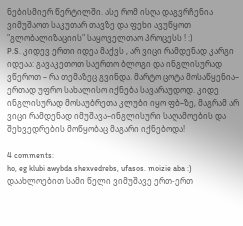ნებისმიერ წერტილში. ასე რომ ისღა დაგვრჩენია ვიმუშაოთ საკუთარ თავზე და ფეხი ავუწყოთ "გლობალიზაციის" საყოველთაო პროცესს ! :)
P.S. კიდევ ერთი იდეა მაქვს , არ ვიცი რამდენად კარგი იდეაა: გავაკეთოთ საერთო ბლოგი და ინგლისურად ვწეროთ – რა თემაზეც გვინდა. მარტო ცოტა მოსაწყენია– ერთად უფრო სახალისო იქნება სავარაუდოდ. კიდე ინგლისურად მოსაუბრეთა კლუბი იყო ფბ–ზე, მაგრამ არ ვიცი რამდენად იმუშავა–ინგლისური საღამოების და შეხვედრების მოწყობაც მაგარი იქნებოდა!

4 comments:
ho, eg klubi awybda shexvedrebs, ufasos. moizie aba :)
დაახლოებით სამი წელი ვიმუშავე ერთ-ერთ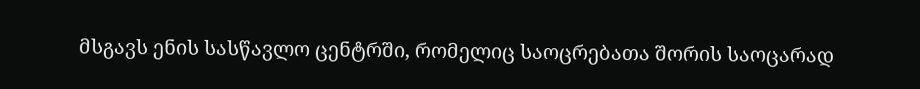მსგავს ენის სასწავლო ცენტრში, რომელიც საოცრებათა შორის საოცარად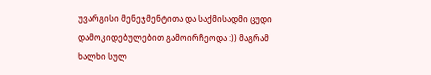უვარგისი მენეჯმენტითა და საქმისადმი ცუდი დამოკიდებულებით გამოირჩეოდა :)) მაგრამ ხალხი სულ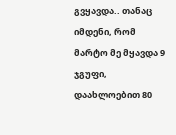გვყავდა.. თანაც იმდენი, რომ მარტო მე მყავდა 9 ჯგუფი, დაახლოებით 80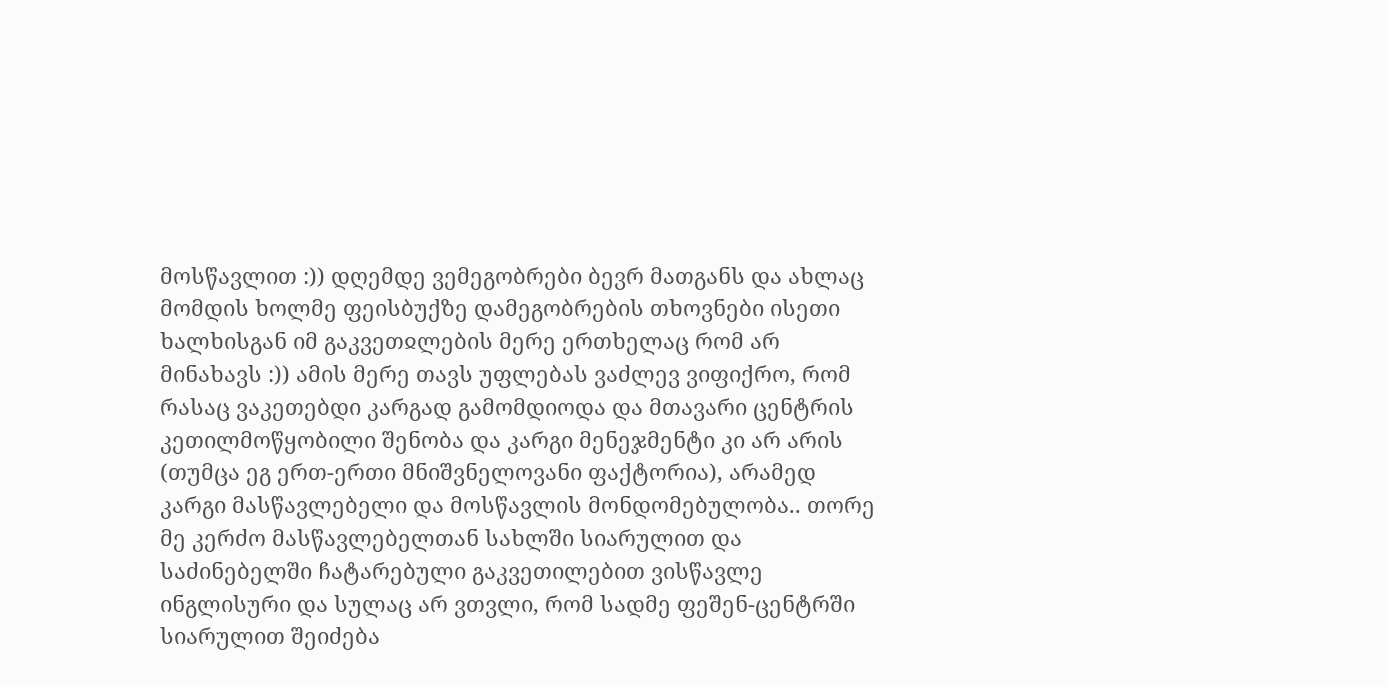მოსწავლით :)) დღემდე ვემეგობრები ბევრ მათგანს და ახლაც მომდის ხოლმე ფეისბუქზე დამეგობრების თხოვნები ისეთი ხალხისგან იმ გაკვეთჲლების მერე ერთხელაც რომ არ მინახავს :)) ამის მერე თავს უფლებას ვაძლევ ვიფიქრო, რომ რასაც ვაკეთებდი კარგად გამომდიოდა და მთავარი ცენტრის კეთილმოწყობილი შენობა და კარგი მენეჯმენტი კი არ არის (თუმცა ეგ ერთ-ერთი მნიშვნელოვანი ფაქტორია), არამედ კარგი მასწავლებელი და მოსწავლის მონდომებულობა.. თორე მე კერძო მასწავლებელთან სახლში სიარულით და საძინებელში ჩატარებული გაკვეთილებით ვისწავლე ინგლისური და სულაც არ ვთვლი, რომ სადმე ფეშენ-ცენტრში სიარულით შეიძება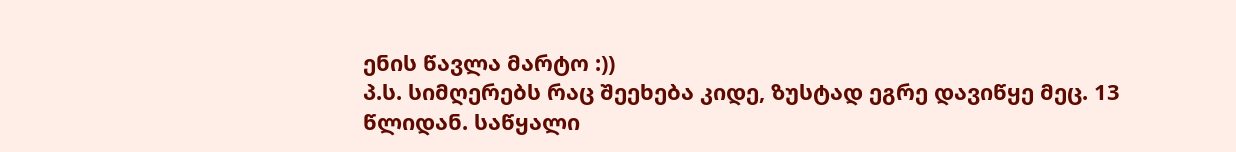ენის წავლა მარტო :))
პ.ს. სიმღერებს რაც შეეხება კიდე, ზუსტად ეგრე დავიწყე მეც. 13 წლიდან. საწყალი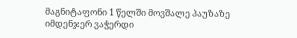მაგნიტაფონი 1 წელში მოვშალე პაუზაზე იმდენჯერ ვაჭერდი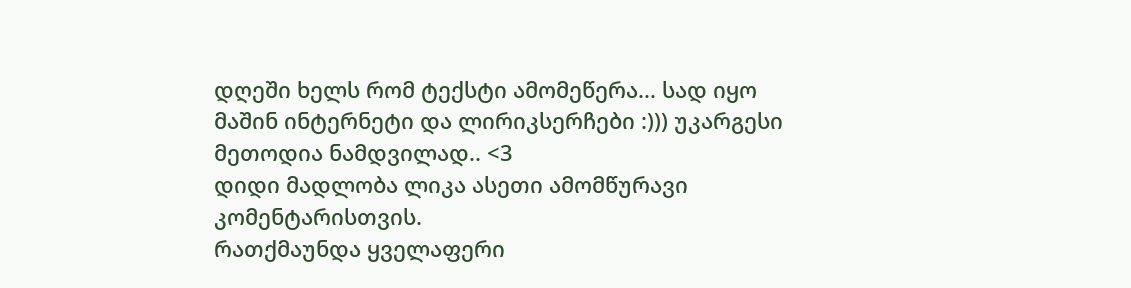დღეში ხელს რომ ტექსტი ამომეწერა... სად იყო მაშინ ინტერნეტი და ლირიკსერჩები :))) უკარგესი მეთოდია ნამდვილად.. <3
დიდი მადლობა ლიკა ასეთი ამომწურავი კომენტარისთვის.
რათქმაუნდა ყველაფერი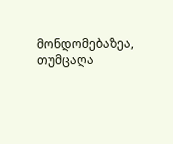მონდომებაზეა, თუმცაღა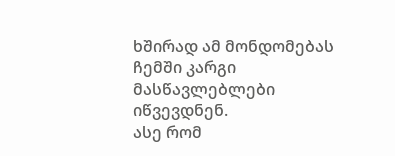ხშირად ამ მონდომებას ჩემში კარგი მასწავლებლები იწვევდნენ.
ასე რომ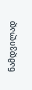ნამდვილად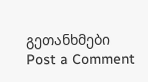გეთანხმები
Post a Comment